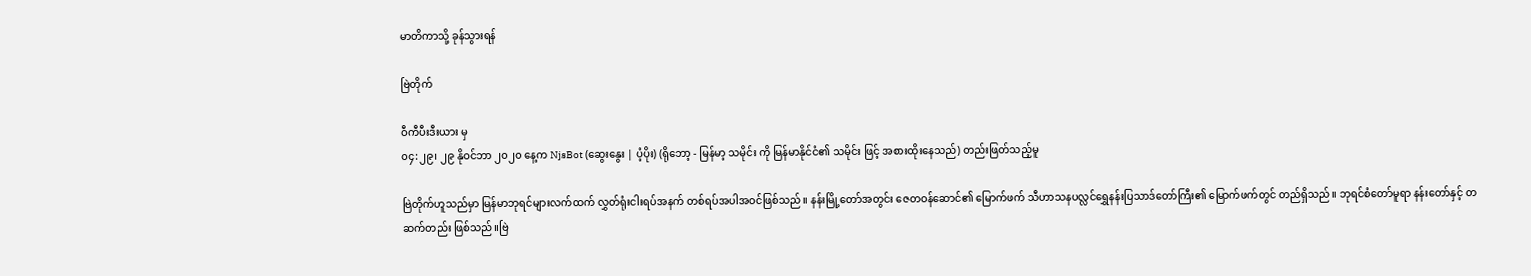မာတိကာသို့ ခုန်သွားရန်

ဗြဲတိုက်

ဝီကီပီးဒီးယား မှ
၀၄:၂၉၊ ၂၉ နိုဝင်ဘာ ၂၀၂၀ နေ့က NjsBot (ဆွေးနွေး | ပံ့ပိုး) (ရိုဘော့ - မြန်မာ့ သမိုင်း ကို မြန်မာနိုင်ငံ၏ သမိုင်း ဖြင့် အစားထိုးနေသည်) တည်းဖြတ်သည့်မူ

ဗြဲတိုက်ဟူသည်မှာ မြန်မာဘုရင်များလက်ထက် လွှတ်ရုံးငါးရပ်အနက် တစ်ရပ်အပါအဝင်ဖြစ်သည်။ နန်းမြို့တော်အတွင်း ဇေတဝန်ဆောင်၏ မြောက်ဖက် သီဟာသနပလ္လင်ရွှေနန်းပြသာဒ်တော်ကြီး၏ မြောက်ဖက်တွင် တည်ရှိသည်။ ဘုရင်စံတော်မူရာ နန်းတော်နှင့် တဆက်တည်း ဖြစ်သည်။ဗြဲ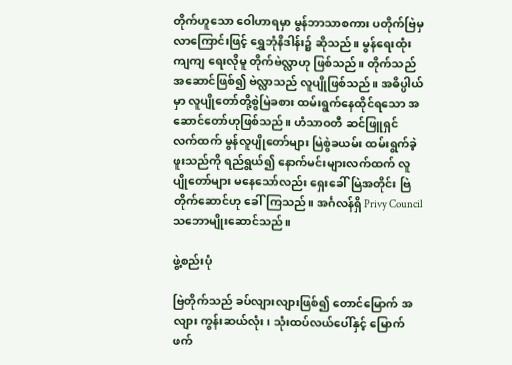တိုက်ဟူသော ဝေါဟာရမှာ မွန်ဘာသာစကား ပတိုက်ဗြဲမှ လာကြောင်းဖြင့် ရွှေဘုံနိဒါန်း၌ ဆိုသည်။ မွန်ရေးထုံးကျကျ ရေးလိုမူ တိုက်ဗဲလ္လာဟု ဖြစ်သည်။ တိုက်သည် အဆောင်ဖြစ်၍ ဗဲလ္လာသည် လူပျိုဖြစ်သည်။ အဓိပ္ပါယ်မှာ လူပျိုတော်တို့စွဲမြဲခစား ထမ်းရွက်နေထိုင်ရသော အဆောင်တော်ဟုဖြစ်သည်။ ဟံသာဝတီ ဆင်ဖြူရှင် လက်ထက် မွန်လူပျိုတော်များ မြဲစွဲခယမ်း ထမ်းရွက်ခဲ့ဖူးသည်ကို ရည်ရွယ်၍ နောက်မင်းများလက်ထက် လူပျိုတော်များ မနေသော်လည်း ရှေးခေါ်မြဲအတိုင်း ဗြဲတိုက်ဆောင်ဟု ခေါ်ကြသည်။ အင်္ဂလန်ရှိ Privy Council သဘောမျိုးဆောင်သည်။

ဖွဲ့စည်းပုံ

ဗြဲတိုက်သည် ခပ်လျားလျားဖြစ်၍ တောင်မြောက် အလျား ကွန်းဆယ်လုံး၊ သုံးထပ်လယ်ပေါ်နှင့် မြောက်ဖက်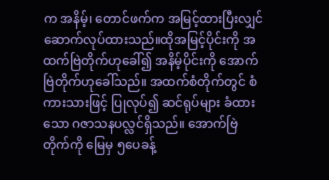က အနိမ့်၊ တောင်ဖက်က အမြင့်ထားပြီးလျှင်ဆောက်လုပ်ထားသည်။ထိုအမြင့်ပိုင်းကို အထက်ဗြဲတိုက်ဟုခေါ်၍ အနိမ့်ပိုင်းကို အောက်ဗြဲတိုက်ဟုခေါ်သည်။ အထက်စံတိုက်တွင် စံကားသားဖြင့် ပြုလုပ်၍ ဆင်ရုပ်များ ခံထားသော ဂဇာသနပလ္လင်ရှိသည်။ အောက်ဗြဲတိုက်ကို မြေမှ ၅ပေခန့်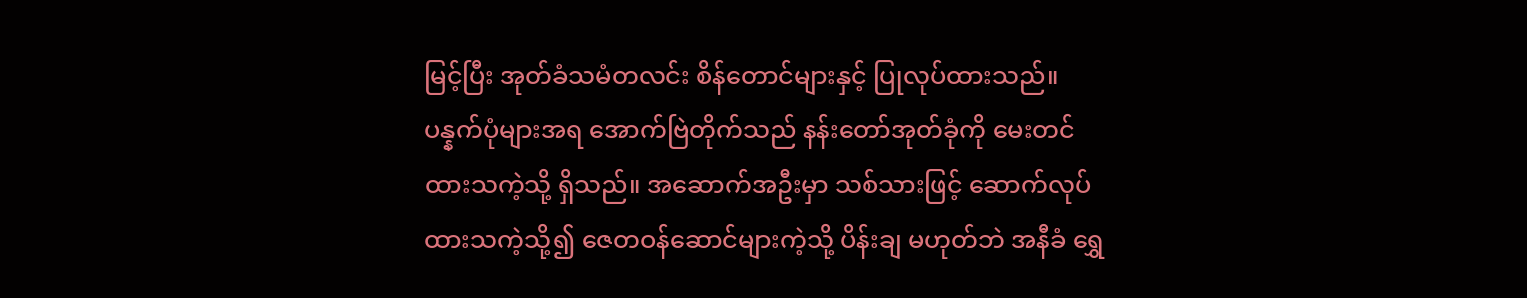မြင့်ပြီး အုတ်ခံသမံတလင်း စိန်တောင်များနှင့် ပြုလုပ်ထားသည်။ပန္နက်ပုံများအရ အောက်ဗြဲတိုက်သည် နန်းတော်အုတ်ခုံကို မေးတင်ထားသကဲ့သို့ ရှိသည်။ အဆောက်အဦးမှာ သစ်သားဖြင့် ဆောက်လုပ်ထားသကဲ့သို့၍ ဇေတဝန်ဆောင်များကဲ့သို့ ပိန်းချ မဟုတ်ဘဲ အနီခံ ရွှေ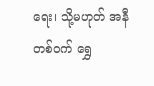ရေး၊ သို့မဟုတ် အနီတစ်ဝက် ရွှေ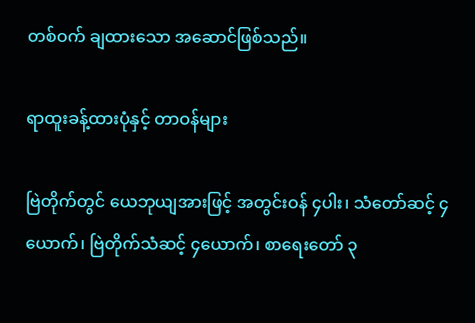တစ်ဝက် ချထားသော အဆောင်ဖြစ်သည်။

ရာထူးခန့်ထားပုံနှင့် တာဝန်များ

ဗြဲတိုက်တွင် ယေဘုယျအားဖြင့် အတွင်းဝန် ၄ပါး၊ သံတော်ဆင့် ၄ယောက်၊ ဗြဲတိုက်သံဆင့် ၄ယောက်၊ စာရေးတော် ၃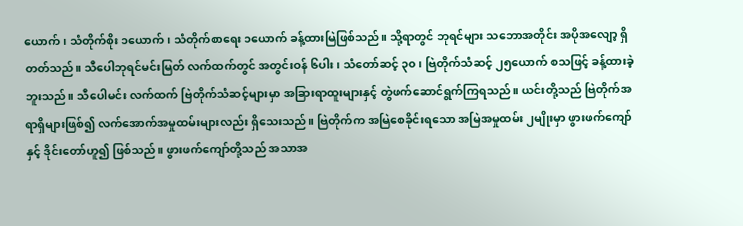ယောက်၊ သံတိုက်စိုး ၁ယောက်၊ သံတိုက်စာရေး ၁ယောက် ခန့်ထားမြဲဖြစ်သည်။ သို့ရာတွင် ဘုရင်များ သဘောအတိုင်း အပိုအလျော့ ရှိတတ်သည်။ သီပေါဘုရင်မင်းမြတ် လက်ထက်တွင် အတွင်းဝန် ၆ပါး၊ သံတော်ဆင့် ၃၀၊ ဗြဲတိုက်သံဆင့် ၂၅ယောက် စသဖြင့် ခန့်ထားခဲ့ဘူးသည်။ သီပေါမင်း လက်ထက် ဗြဲတိုက်သံဆင့်များမှာ အခြားရာထူးများနှင့် တွဲဖက်ဆောင်ရွက်ကြရသည်။ ယင်းတို့သည် ဗြဲတိုက်အရာရှိများဖြစ်၍ လက်အောက်အမှုထမ်းများလည်း ရှိသေးသည်။ ဗြဲတိုက်က အမြဲစေခိုင်းရသော အမြဲအမှုထမ်း ၂မျိုးမှာ ဖွားဖက်ကျော်နှင့် ဒိုင်းတော်ဟူ၍ ဖြစ်သည်။ ဖွားဖက်ကျော်တို့သည် အသာအ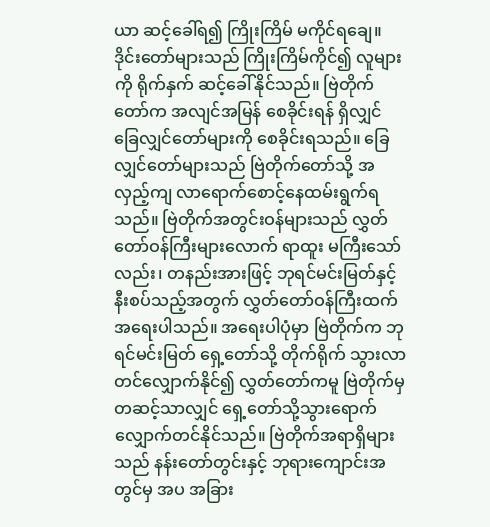ယာ ဆင့်ခေါ်ရ၍ ကြိုးကြိမ် မကိုင်ရချေ။ ဒိုင်းတော်များသည် ကြိုးကြိမ်ကိုင်၍ လူများကို ရိုက်နှက် ဆင့်ခေါ်နိုင်သည်။ ဗြဲတိုက်တော်က အလျင်အမြန် စေခိုင်းရန် ရှိလျှင် ခြေလျှင်တော်များကို စေခိုင်းရသည်။ ခြေလျှင်တော်များသည် ဗြဲတိုက်တော်သို့ အလှည့်ကျ လာရောက်စောင့်နေထမ်းရွက်ရသည်။ ဗြဲတိုက်အတွင်းဝန်များသည် လွှတ်တော်ဝန်ကြီးများလောက် ရာထူး မကြီးသော်လည်း၊ တနည်းအားဖြင့် ဘုရင်မင်းမြတ်နှင့် နီးစပ်သည့်အတွက် လွှတ်တော်ဝန်ကြီးထက် အရေးပါသည်။ အရေးပါပုံမှာ ဗြဲတိုက်က ဘုရင်မင်းမြတ် ရှေ့တော်သို့ တိုက်ရိုက် သွားလာတင်လျှောက်နိုင်၍ လွှတ်တော်ကမူ ဗြဲတိုက်မှတဆင့်သာလျှင် ရှေ့တော်သို့သွားရောက် လျှောက်တင်နိုင်သည်။ ဗြဲတိုက်အရာရှိများသည် နန်းတော်တွင်းနှင့် ဘုရားကျောင်းအတွင်မှ အပ အခြား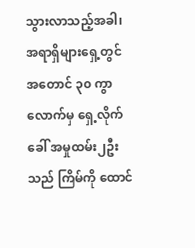သွားလာသည့်အခါ၊ အရာရှိများရှေ့တွင် အတောင် ၃၀ ကွာလောက်မှ ရှေ့လိုက်ခေါ် အမှုထမ်း၂ဦးသည် ကြိမ်ကို ထောင်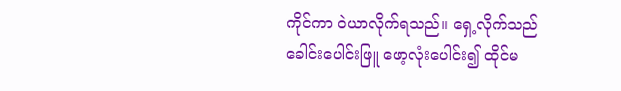ကိုင်ကာ ဝဲယာလိုက်ရသည်။ ရှေ့လိုက်သည် ခေါင်းပေါင်းဖြူ ဖော့လုံးပေါင်း၍ ထိုင်မ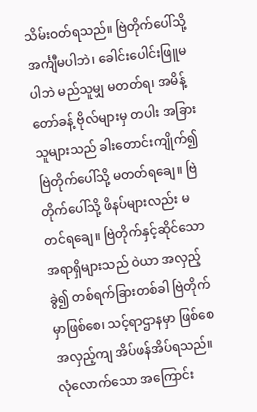သိမ်းဝတ်ရသည်။ ဗြဲတိုက်ပေါ်သို့ အင်္ကျီမပါဘဲ၊ ခေါင်းပေါင်းဖြူမပါဘဲ မည်သူမျှ မတတ်ရ၊ အမိန့်တော်ခန့် ဗိုလ်များမှ တပါး အခြားသူများသည် ခါးတောင်းကျိုက်၍ ဗြဲတိုက်ပေါ်သို့ မတတ်ရချေ။ ဗြဲတိုက်ပေါ်သို့ ဖိနပ်များလည်း မတင်ရချေ။ ဗြဲတိုက်နှင့်ဆိုင်သော အရာရှိများသည် ဝဲယာ အလှည့်ခွဲ၍ တစ်ရက်ခြားတစ်ခါ ဗြဲတိုက်မှာဖြစ်စေ၊ သင့်ရာဌာနမှာ ဖြစ်စေ အလှည့်ကျ အိပ်ဖန်အိပ်ရသည်။ လုံလောက်သော အကြောင်း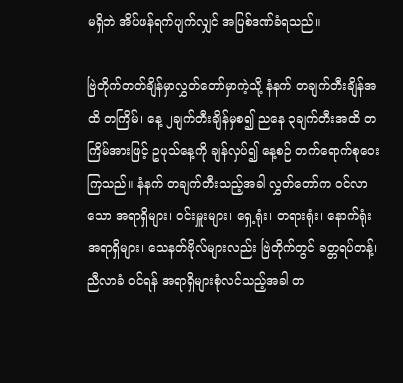မရှိဘဲ အိပ်ဖန်ရက်ပျက်လျှင် အပြစ်ဒဏ်ခံရသည်။

ဗြဲတိုက်တတ်ချိန်မှာလွှတ်တော်မှာကဲ့သို့ နံနက် တချက်တီးချိန်အထိ တကြိမ်၊ နေ့ ၂ချက်တီးချိန်မှစ၍ ညနေ ၃ချက်တီးအထိ တကြိမ်အားဖြင့် ဥပုသ်နေ့ကို ချန်လှပ်၍ နေ့စဉ် တက်ရောက်စုဝေးကြသည်။ နံနက် တချက်တီးသည့်အခါ လွှတ်တော်က ဝင်လာသော အရာရှိများ၊ ဝင်းမှူးများ၊ ရှေ့ရုံး၊ တရားရုံး၊ နောက်ရုံး အရာရှိများ၊ သေနတ်ဗိုလ်များလည်း ဗြဲတိုက်တွင် ခတ္တရပ်တန့်၊ ညီလာခံ ဝင်ရန် အရာရှိများစုံလင်သည့်အခါ တ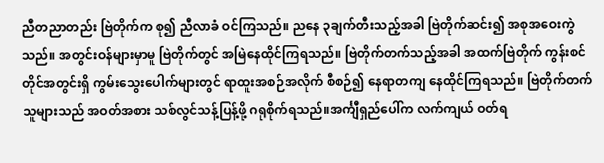ညီတညာတည်း ဗြဲတိုက်က စု၍ ညီလာခံ ဝင်ကြသည်။ ညနေ ၃ချက်တီးသည့်အခါ ဗြဲတိုက်ဆင်း၍ အစုအဝေးကွဲသည်။ အတွင်းဝန်များမှာမူ ဗြဲတိုက်တွင် အမြဲနေထိုင်ကြရသည်။ ဗြဲတိုက်တက်သည့်အခါ အထက်ဗြဲတိုက် ကွန်းစင်တိုင်အတွင်းရှိ ကွမ်းသွေးပေါက်များတွင် ရာထူးအစဉ်အလိုက် စီစဉ်၍ နေရာတကျ နေထိုင်ကြရသည်။ ဗြဲတိုက်တက်သူများသည် အဝတ်အစား သစ်လွင်သန့်ပြန့်ဖို့ ဂရုစိုက်ရသည်။အင်္ကျီရှည်ပေါ်က လက်ကျယ် ဝတ်ရ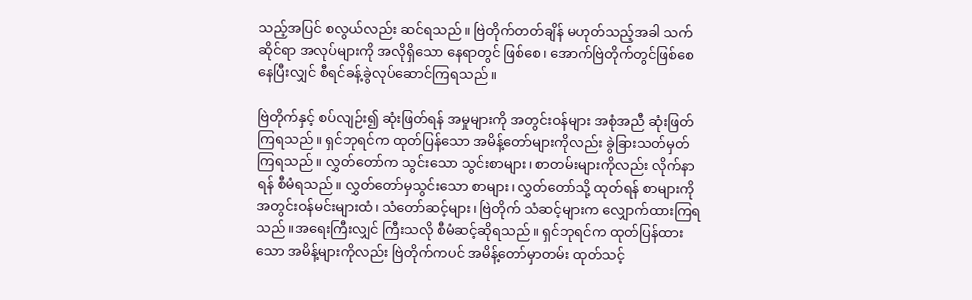သည့်အပြင် စလွယ်လည်း ဆင်ရသည်။ ဗြဲတိုက်တတ်ချိန် မဟုတ်သည့်အခါ သက်ဆိုင်ရာ အလုပ်များကို အလိုရှိသော နေရာတွင် ဖြစ်စေ၊ အောက်ဗြဲတိုက်တွင်ဖြစ်စေ နေပြီးလျှင် စီရင်ခန့်ခွဲလုပ်ဆောင်ကြရသည်။

ဗြဲတိုက်နှင့် စပ်လျဉ်း၍ ဆုံးဖြတ်ရန် အမှုများကို အတွင်းဝန်များ အစုံအညီ ဆုံးဖြတ်ကြရသည်။ ရှင်ဘုရင်က ထုတ်ပြန်သော အမိန့်တော်များကိုလည်း ခွဲခြားသတ်မှတ် ကြရသည်။ လွှတ်တော်က သွင်းသော သွင်းစာများ၊ စာတမ်းများကိုလည်း လိုက်နာရန် စီမံရသည်။ လွှတ်တော်မှသွင်းသော စာများ၊ လွှတ်တော်သို့ ထုတ်ရန် စာများကို အတွင်းဝန်မင်းများထံ၊ သံတော်ဆင့်များ၊ ဗြဲတိုက် သံဆင့်များက လျှောက်ထားကြရသည်။အရေးကြီးလျှင် ကြီးသလို စီမံဆင့်ဆိုရသည်။ ရှင်ဘုရင်က ထုတ်ပြန်ထားသော အမိန့်များကိုလည်း ဗြဲတိုက်ကပင် အမိန့်တော်မှာတမ်း ထုတ်သင့်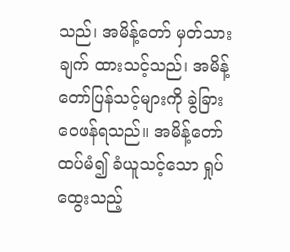သည်၊ အမိန့်တော် မှတ်သားချက် ထားသင့်သည်၊ အမိန့်တော်ပြန်သင့်များကို ခွဲခြားဝေဖန်ရသည်။ အမိန့်တော် ထပ်မံ၍ ခံယူသင့်သော ရှုပ်ထွေးသည့်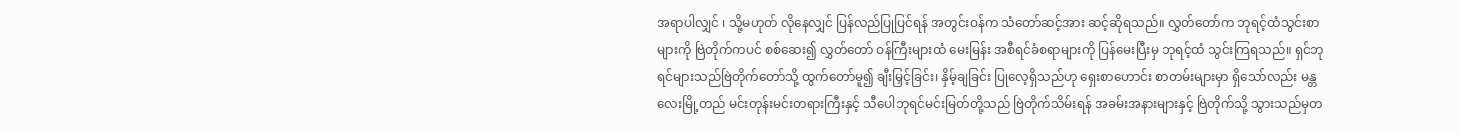အရာပါလျှင် ၊ သို့မဟုတ် လိုနေလျှင် ပြန်လည်ပြုပြင်ရန် အတွင်းဝန်က သံတော်ဆင့်အား ဆင့်ဆိုရသည်။ လွှတ်တော်က ဘုရင့်ထံသွင်းစာများကို ဗြဲတိုက်ကပင် စစ်ဆေး၍ လွှတ်တော် ဝန်ကြီးများထံ မေးမြန်း အစီရင်ခံစရာများကို ပြန်မေးပြီးမှ ဘုရင့်ထံ သွင်းကြရသည်။ ရှင်ဘုရင်များသည်ဗြဲတိုက်တော်သို့ ထွက်တော်မူ၍ ချီးမြှင့်ခြင်း၊ နှိမ့်ချခြင်း ပြုလေ့ရှိသည်ဟု ရှေးစာဟောင်း စာတမ်းများမှာ ရှိသော်လည်း မန္တလေးမြို့တည် မင်းတုန်းမင်းတရားကြီးနှင့် သီပေါဘုရင်မင်းမြတ်တို့သည် ဗြဲတိုက်သိမ်းရန် အခမ်းအနားများနှင့် ဗြဲတိုက်သို့ သွားသည်မှတ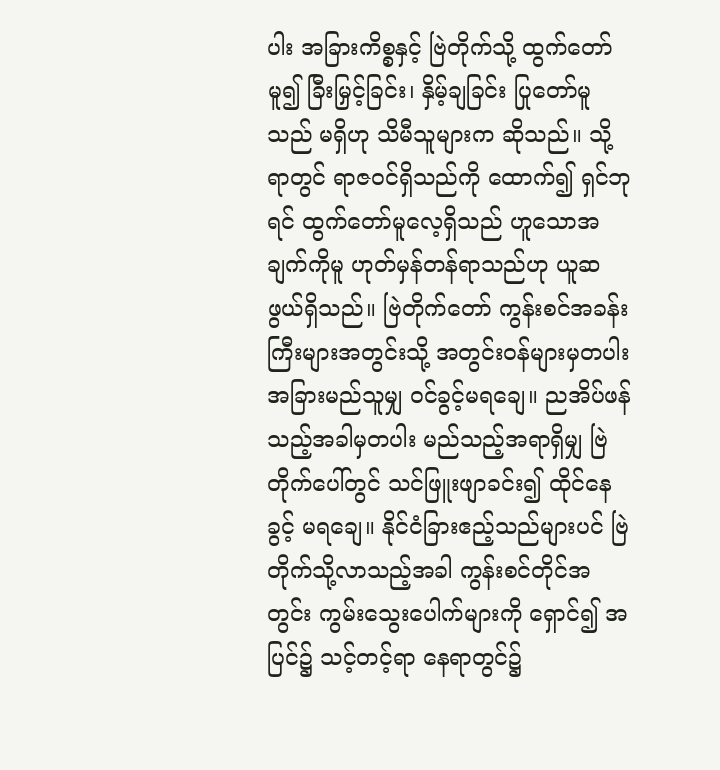ပါး အခြားကိစ္စနှင့် ဗြဲတိုက်သို့ ထွက်တော်မူ၍ ခြီးမြှင့်ခြင်း၊ နှိမ့်ချခြင်း ပြုတော်မူသည် မရှိဟု သိမီသူများက ဆိုသည်။ သို့ရာတွင် ရာဇဝင်ရှိသည်ကို ထောက်၍ ရှင်ဘုရင် ထွက်တော်မူလေ့ရှိသည် ဟူသောအချက်ကိုမူ ဟုတ်မှန်တန်ရာသည်ဟု ယူဆဖွယ်ရှိသည်။ ဗြဲတိုက်တော် ကွန်းစင်အခန်းကြီးများအတွင်းသို့ အတွင်းဝန်များမှတပါး အခြားမည်သူမျှ ဝင်ခွင့်မရချေ။ ညအိပ်ဖန်သည့်အခါမှတပါး မည်သည့်အရာရှိမျှ ဗြဲတိုက်ပေါ်တွင် သင်ဖြူးဖျာခင်း၍ ထိုင်နေခွင့် မရချေ။ နိုင်ငံခြားဧည့်သည်များပင် ဗြဲတိုက်သို့လာသည့်အခါ ကွန်းစင်တိုင်အတွင်း ကွမ်းသွေးပေါက်များကို ရှောင်၍ အပြင်၌ သင့်တင့်ရာ နေရာတွင်၌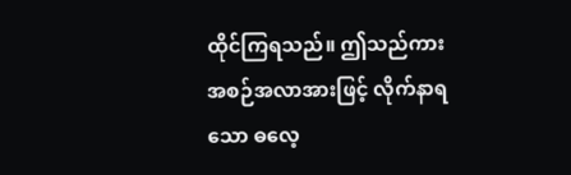ထိုင်ကြရသည်။ ဤသည်ကား အစဉ်အလာအားဖြင့် လိုက်နာရသော ဓလေ့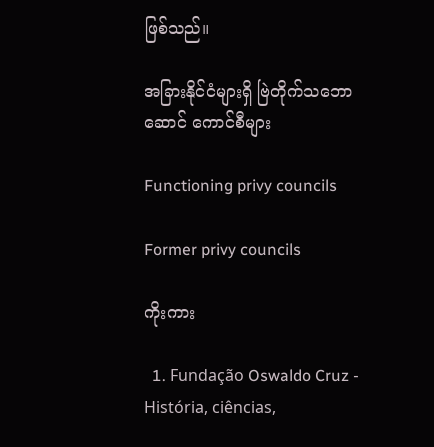ဖြစ်သည်။

အခြားနိုင်ငံများရှိ ဗြဲတိုက်သဘောဆောင် ကောင်စီများ

Functioning privy councils

Former privy councils

ကိုးကား

  1. Fundação Oswaldo Cruz - História, ciências,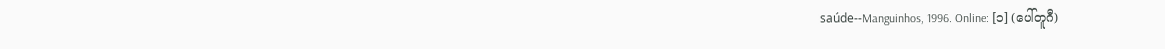saúde--Manguinhos, 1996. Online: [၁] (ပေါ်တူဂီ)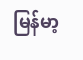မြန်မာ့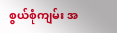စွယ်စုံကျမ်း အ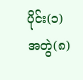ပိုင်း(၁) အတွဲ(၈)